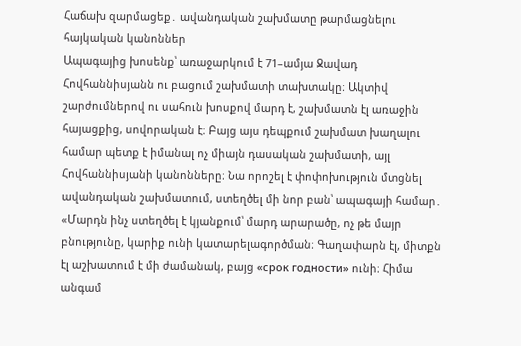Հաճախ զարմացեք․ ավանդական շախմատը թարմացնելու հայկական կանոններ
Ապագայից խոսենք՝ առաջարկում է 71–ամյա Ջավադ Հովհաննիսյանն ու բացում շախմատի տախտակը։ Ակտիվ շարժումներով ու սահուն խոսքով մարդ է, շախմատն էլ առաջին հայացքից, սովորական է։ Բայց այս դեպքում շախմատ խաղալու համար պետք է իմանալ ոչ միայն դասական շախմատի, այլ Հովհաննիսյանի կանոնները։ Նա որոշել է փոփոխություն մտցնել ավանդական շախմատում, ստեղծել մի նոր բան՝ ապագայի համար․
«Մարդն ինչ ստեղծել է կյանքում՝ մարդ արարածը, ոչ թե մայր բնությունը, կարիք ունի կատարելագործման։ Գաղափարն էլ, միտքն էլ աշխատում է մի ժամանակ, բայց «срок годности» ունի։ Հիմա անգամ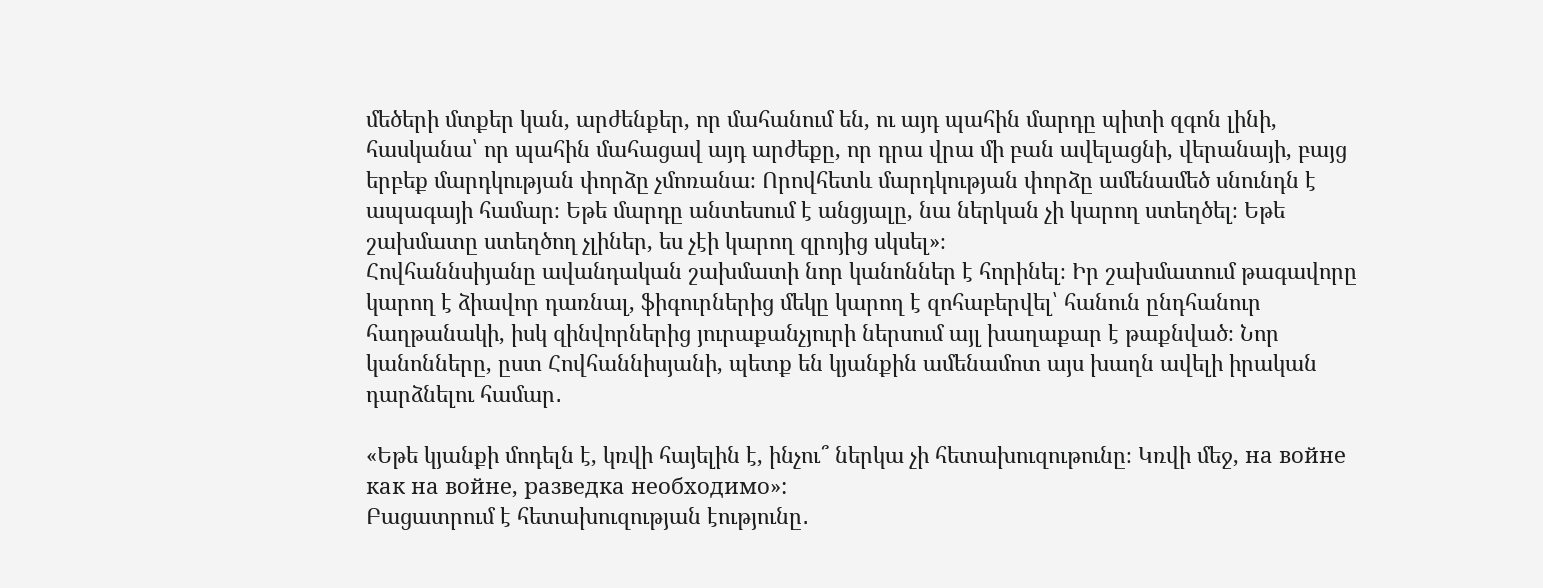մեծերի մտքեր կան, արժենքեր, որ մահանում են, ու այդ պահին մարդը պիտի զգոն լինի, հասկանա՝ որ պահին մահացավ այդ արժեքը, որ դրա վրա մի բան ավելացնի, վերանայի, բայց երբեք մարդկության փորձը չմոռանա։ Որովհետև մարդկության փորձը ամենամեծ սնունդն է ապագայի համար։ Եթե մարդը անտեսում է անցյալը, նա ներկան չի կարող ստեղծել։ Եթե շախմատը ստեղծող չլիներ, ես չէի կարող զրոյից սկսել»։
Հովհաննսիյանը ավանդական շախմատի նոր կանոններ է հորինել։ Իր շախմատում թագավորը կարող է ձիավոր դառնալ, ֆիգուրներից մեկը կարող է զոհաբերվել՝ հանուն ընդհանուր հաղթանակի, իսկ զինվորներից յուրաքանչյուրի ներսում այլ խաղաքար է թաքնված։ Նոր կանոնները, ըստ Հովհաննիսյանի, պետք են կյանքին ամենամոտ այս խաղն ավելի իրական դարձնելու համար․

«Եթե կյանքի մոդելն է, կռվի հայելին է, ինչու՞ ներկա չի հետախուզութունը։ Կռվի մեջ, на войне как на войне, разведка необходимо»:
Բացատրում է հետախուզության էությունը․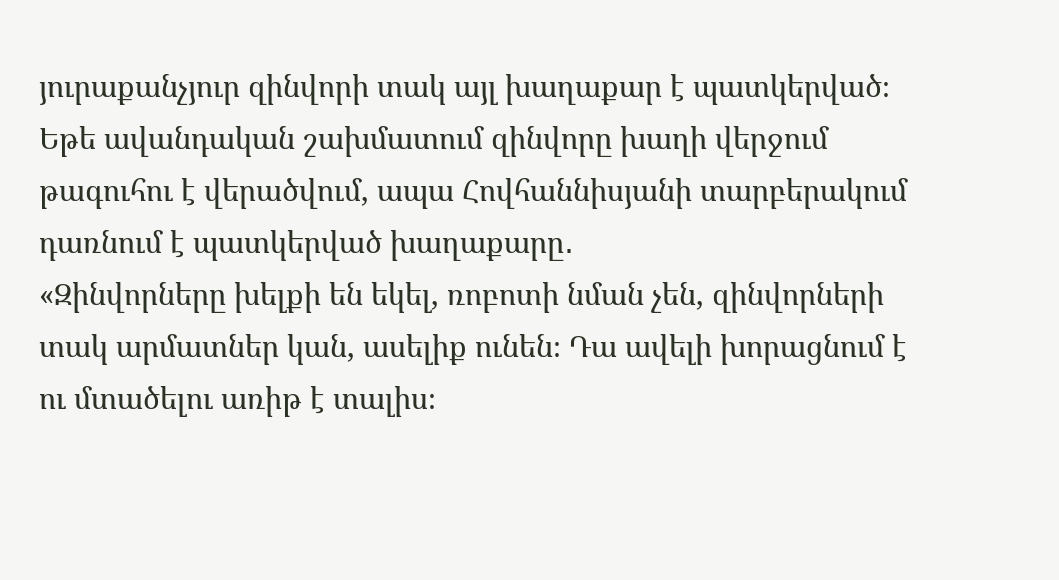յուրաքանչյուր զինվորի տակ այլ խաղաքար է պատկերված։ Եթե ավանդական շախմատում զինվորը խաղի վերջում թագուհու է վերածվում, ապա Հովհաննիսյանի տարբերակում դառնում է պատկերված խաղաքարը․
«Զինվորները խելքի են եկել, ռոբոտի նման չեն, զինվորների տակ արմատներ կան, ասելիք ունեն։ Դա ավելի խորացնում է ու մտածելու առիթ է տալիս։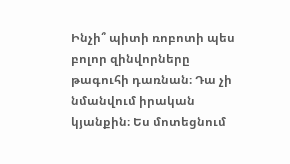Ինչի՞ պիտի ռոբոտի պես բոլոր զինվորները թագուհի դառնան։ Դա չի նմանվում իրական կյանքին։ Ես մոտեցնում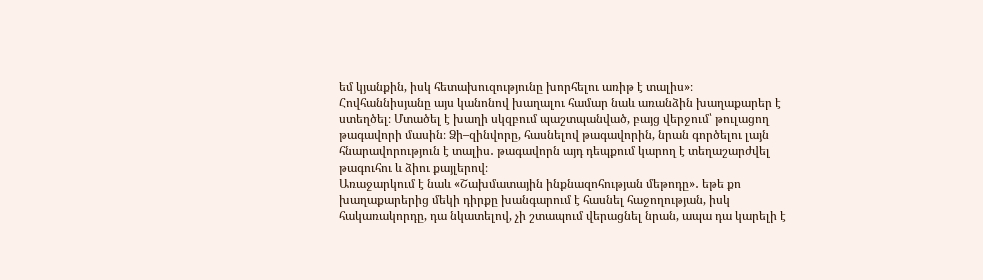եմ կյանքին, իսկ հետախուզությունը խորհելու առիթ է տալիս»։
Հովհաննիսյանը այս կանոնով խաղալու համար նաև առանձին խաղաքարեր է ստեղծել։ Մտածել է խաղի սկզբում պաշտպանված, բայց վերջում՝ թուլացող թագավորի մասին։ Ձի–զինվորը, հասնելով թագավորին, նրան գործելու լայն հնարավորություն է տալիս․ թագավորն այդ դեպքում կարող է տեղաշարժվել թագուհու և ձիու քայլերով։
Առաջարկում է նաև «Շախմատային ինքնազոհության մեթոդը»․ եթե քո խաղաքարերից մեկի դիրքը խանգարում է հասնել հաջողության, իսկ հակառակորդը, դա նկատելով, չի շտապում վերացնել նրան, ապա դա կարելի է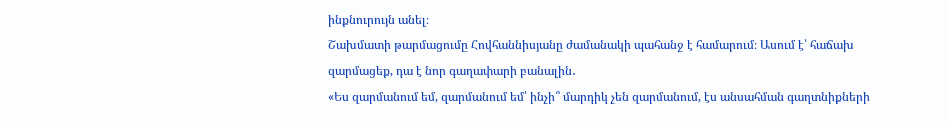ինքնուրույն անել։
Շախմատի թարմացումը Հովհաննիսյանը ժամանակի պահանջ է համարում։ Ասում է՝ հաճախ զարմացեք, դա է նոր գաղափարի բանալին․
«Ես զարմանում եմ, զարմանում եմ՝ ինչի՞ մարդիկ չեն զարմանում, էս անսահման գաղտնիքների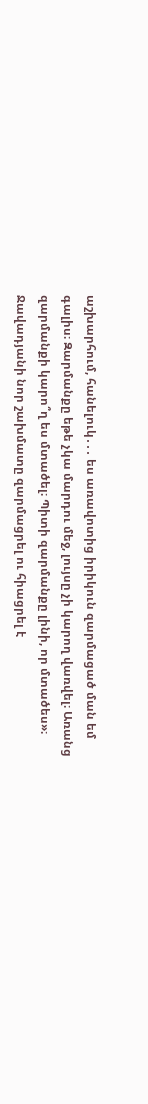աշխարհում, հանելուկ․․․ ես առավոտից իրիկուն զարմացած ման եմ գալիս։ Զարմանքը եթե չկա մարդու մեջ, լույսը չի կարող վառվել։ Առանց զարմանքի կարո՞ղ ես մտածել։ Պիտի զարմանքը լինի, որ մտածես»։
Ջավադյանի նոր շախմատը զարմացրել ու հիացրել է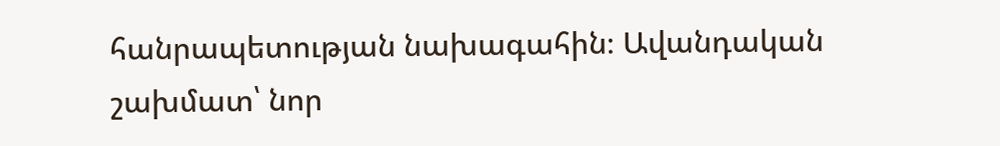հանրապետության նախագահին։ Ավանդական շախմատ՝ նոր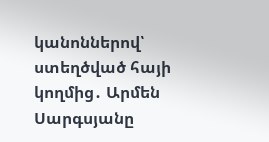կանոններով՝ ստեղծված հայի կողմից․ Արմեն Սարգսյանը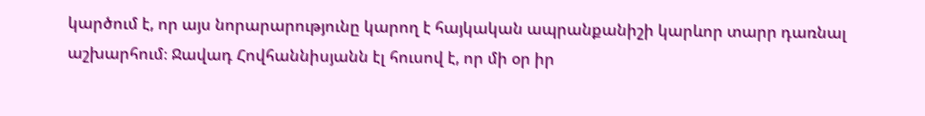կարծում է, որ այս նորարարությունը կարող է հայկական ապրանքանիշի կարևոր տարր դառնալ աշխարհում։ Ջավադ Հովհաննիսյանն էլ հուսով է, որ մի օր իր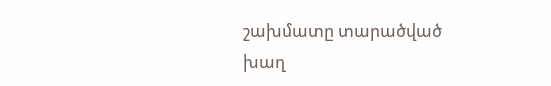շախմատը տարածված խաղ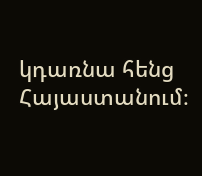կդառնա հենց Հայաստանում։